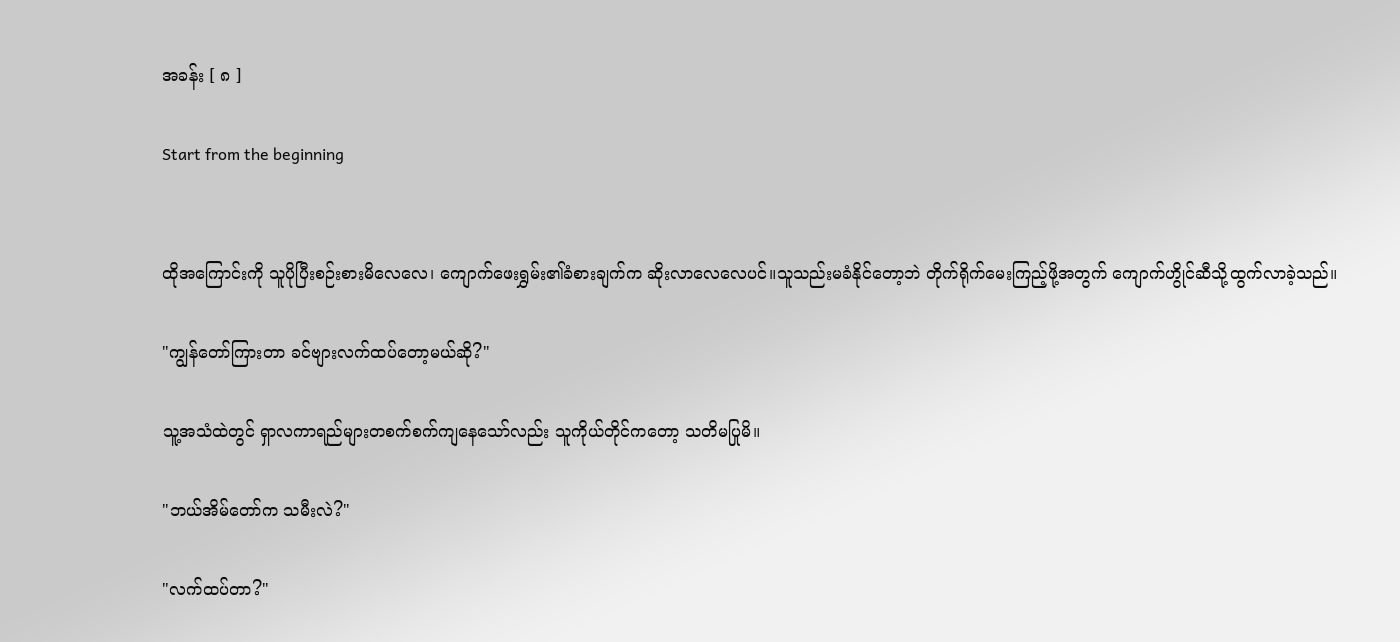အခန်း [ ၈ ]

Start from the beginning


ထိုအကြောင်းကို သူပိုပြီးစဉ်းစားမိလေလေ၊ ကျောက်ဖေးရွှမ်း၏ခံစားချက်က ဆိုးလာလေလေပင်။သူသည်းမခံနိုင်တော့ဘဲ တိုက်ရိုက်မေးကြည့်ဖို့အတွက် ကျောက်‌ဟွိုင်ဆီသို့ထွက်လာခဲ့သည်။

"ကျွန်တော်ကြားတာ ခင်ဗျားလက်ထပ်တော့မယ်ဆို?"

သူ့အသံထဲတွင် ရှာလကာရည်များတစက်စက်ကျနေသော်လည်း သူကိုယ်တိုင်ကတော့ သတိမပြုမိ။

"ဘယ်အိမ်တော်က သမီးလဲ?"

"လက်ထပ်တာ?"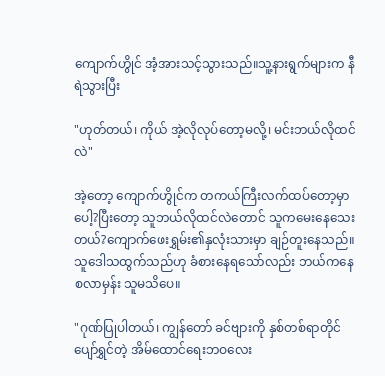ကျောက်ဟွိုင် အံ့အားသင့်သွားသည်။သူ့နားရွက်များက နီရဲသွားပြီး

"ဟုတ်တယ်၊ ကိုယ် အဲ့လိုလုပ်တော့မလို့၊ မင်းဘယ်လိုထင်လဲ"

အဲ့တော့ ကျောက်ဟွိုင်က တကယ်ကြီးလက်ထပ်တော့မှာပေါ့?ပြီးတော့ သူဘယ်လိုထင်လဲတောင် သူကမေးနေသေးတယ်?ကျောက်ဖေးရွှမ်း၏နှလုံးသားမှာ ချဉ်တူးနေသည်။သူဒေါသထွက်သည်ဟု ခံစားနေရသော်လည်း ဘယ်ကနေစလာမှန်း သူမသိပေ။

"ဂုဏ်ပြုပါတယ်၊ ကျွန်တော် ခင်ဗျားကို နှစ်တစ်ရာတိုင်ပျော်ရွှင်တဲ့ အိမ်ထောင်ရေးဘဝလေး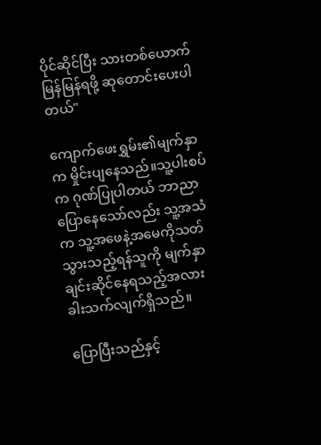ပိုင်ဆိုင်ပြီး သားတစ်ယောက်မြန်မြန်ရဖို့ ဆုတောင်းပေးပါတယ်"

ကျောက်ဖေးရွှမ်း၏မျက်နှာက မှိုင်းပျနေသည်။သူ့ပါးစပ်က ဂုဏ်ပြုပါတယ် ဘာညာပြောနေသော်လည်း သူ့အသံက သူ့အဖေနဲ့အမေကိုသတ်သွားသည့်ရန်သူကို မျက်နှာချင်းဆိုင်နေရသည့်အလား ခါးသက်လျက်ရှိသည်။

ပြောပြီးသည်နှင့်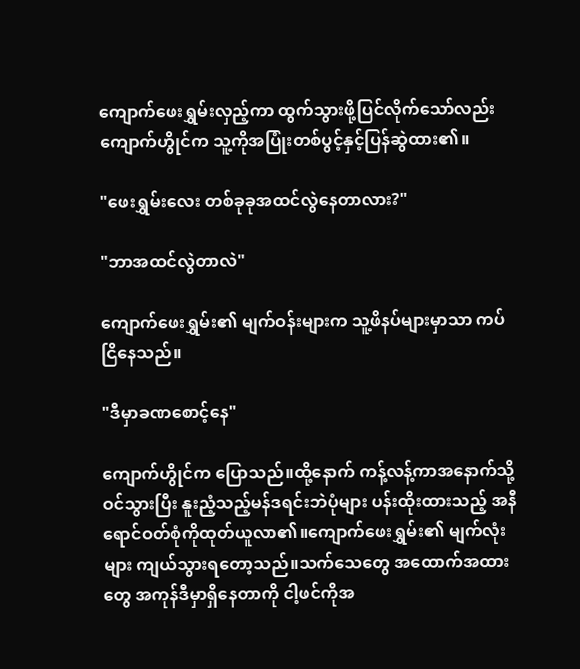ကျောက်ဖေးရွှမ်းလှည့်ကာ ထွက်သွားဖို့ပြင်လိုက်သော်လည်း ကျောက်ဟွိုင်က သူ့ကိုအပြုံးတစ်ပွင့်နှင့်ပြန်ဆွဲထား၏။

"ဖေးရွှမ်းလေး တစ်ခုခုအထင်လွဲနေတာလား?"

"ဘာအထင်လွဲတာလဲ"

ကျောက်ဖေးရွှမ်း၏ မျက်ဝန်းများက သူ့ဖိနပ်များမှာသာ ကပ်ငြိနေသည်။

"ဒီမှာခဏစောင့်နေ"

ကျောက်ဟွိုင်က ပြောသည်။ထို့နောက် ကန့်လန့်ကာအနောက်သို့ဝင်သွားပြီး နူးညံ့သည့်မန်ဒရင်းဘဲပုံများ ပန်းထိုးထားသည့် အနီရောင်ဝတ်စုံကိုထုတ်ယူလာ၏။ကျောက်ဖေးရွှမ်း၏ မျက်လုံးများ ကျယ်သွားရတော့သည်။သက်သေတွေ အထောက်အထားတွေ အကုန်ဒီမှာရှိနေတာကို ငါ့ဖင်ကိုအ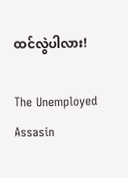ထင်လွဲပါလား!

The Unemployed Assasin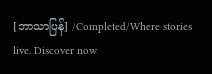[ဘာသာပြန်] /Completed/Where stories live. Discover now